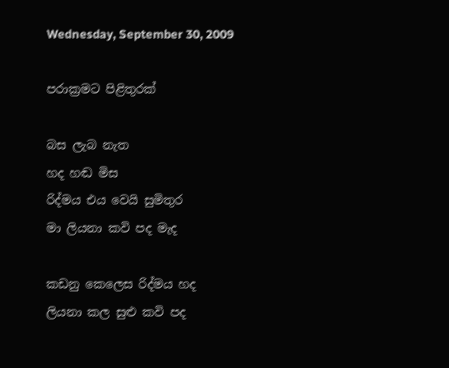Wednesday, September 30, 2009

පරාක්‍රමට පිළිතුරක්

බස ලැබ නැත
හද හඬ මිස
රිද්මය එය වෙයි සුමිතුර
මා ලියනා කවි පද මැද

කඩනු කෙලෙස රිද්මය හද
ලියනා කල සුළු කවි පද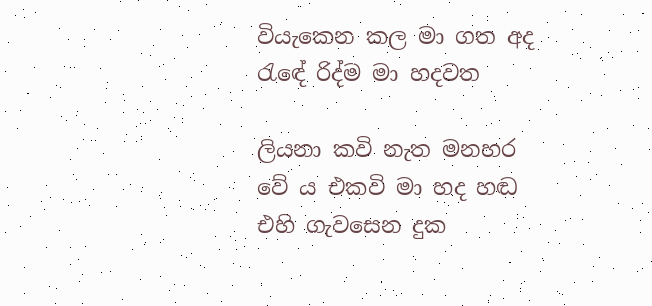වියැකෙන කල මා ගත අද
රැඳේ රිද්ම මා හදවත

ලියනා කවි නැත මනහර
වේ ය එකවි මා හද හඬ
එහි ගැවසෙන දුක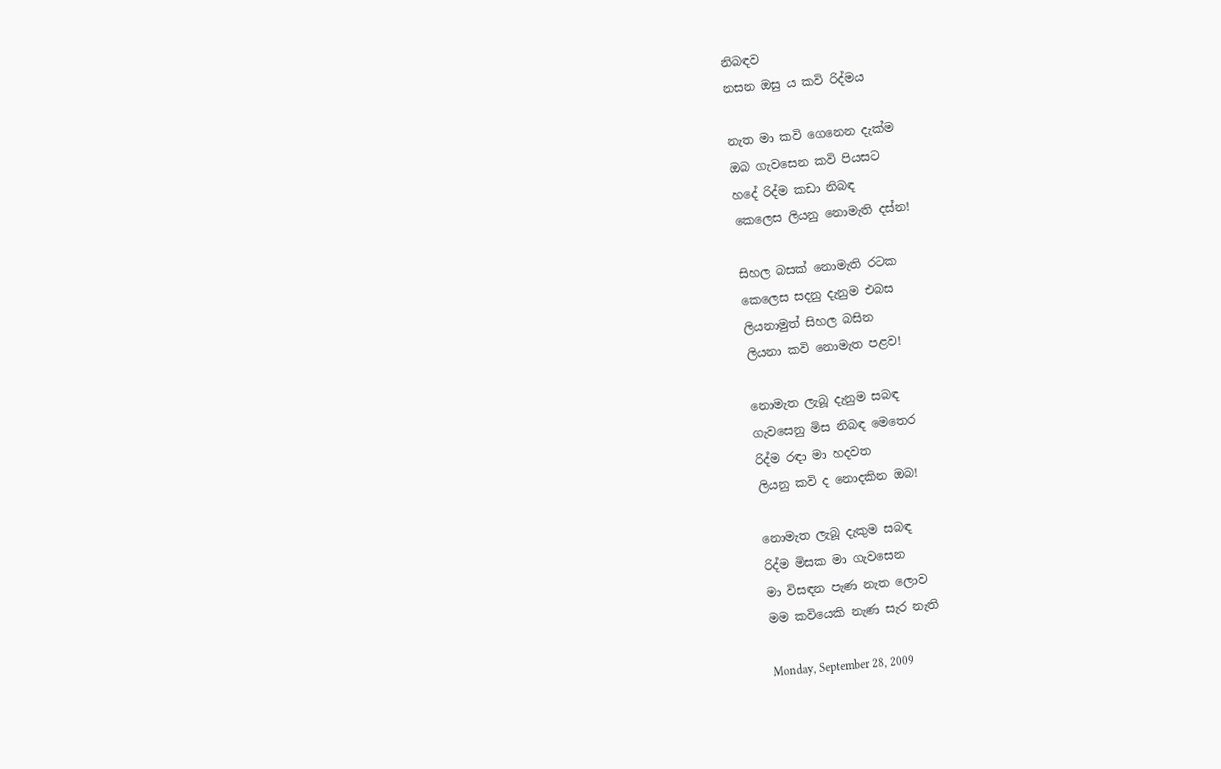නිබඳව
නසන ඔසු ය කවි රිද්මය

නැත මා කවි ගෙනෙන දැක්ම
ඔබ ගැවසෙන කවි පියසට
හදේ රිද්ම කඩා නිබඳ
කෙලෙස ලියනු නොමැති දස්න!

සිහල බසක් නොමැති රටක
කෙලෙස සදනු දැනුම එබස
ලියනාමුත් සිහල බසින
ලියනා කවි නොමැත පළව!

නොමැත ලැබූ දැනුම සබඳ
ගැවසෙනු මිස නිබඳ මෙතෙර
රිද්ම රඳා මා හදවත
ලියනු කවි ද නොදකින ඔබ!

නොමැත ලැබූ දැකුම සබඳ
රිද්ම මිසක මා ගැවසෙන
මා විසඳන පැණ නැත ලොව
මම කවියෙකි නැණ සැර නැති

Monday, September 28, 2009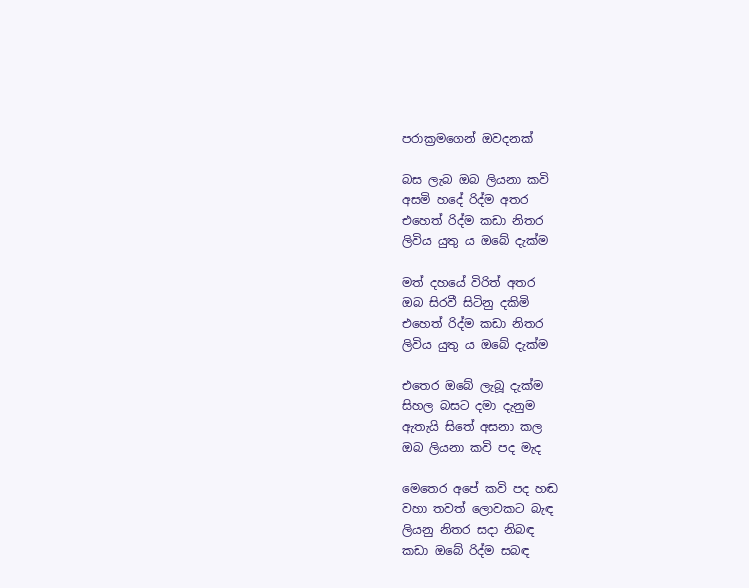පරාක්‍රමගෙන් ඔවදනක්

බස ලැබ ඔබ ලියනා කවි
අසමි හදේ රිද්ම අතර
එහෙත් රිද්ම කඩා නිතර
ලිවිය යුතු ය ඔබේ දැක්ම

මත් දහයේ විරිත් අතර
ඔබ සිරවී සිටිනු දකිමි
එහෙත් රිද්ම කඩා නිතර
ලිවිය යුතු ය ඔබේ දැක්ම

එතෙර ඔබේ ලැබූ දැක්ම
සිහල බසට දමා දැනුම
ඇතැයි සිතේ අසනා කල
ඔබ ලියනා කවි පද මැද

මෙතෙර අපේ කවි පද හඬ
වහා තවත් ලොවකට බැඳ
ලියනු නිතර සදා නිබඳ
කඩා ඔබේ රිද්ම සබඳ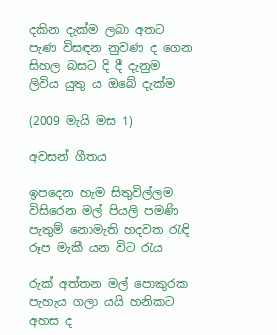දකින දැක්ම ලබා අතට
පැණ විසඳන නුවණ ද ගෙන
සිහල බසට දි දී දැනුම
ලිවිය යුතු ය ඔබේ දැක්ම

(2009 මැයි මස 1)

අවසන් ගීතය

ඉපදෙන හැම සිතුවිල්ලම
විසිරෙන මල් පියලි පමණි
පැතුම් නොමැති හදවත රැඳි
රූප මැකී යන විට රැය

රුක් අත්තන මල් පොකුරක
පැහැය ගලා යයි හනිකට
අහස ද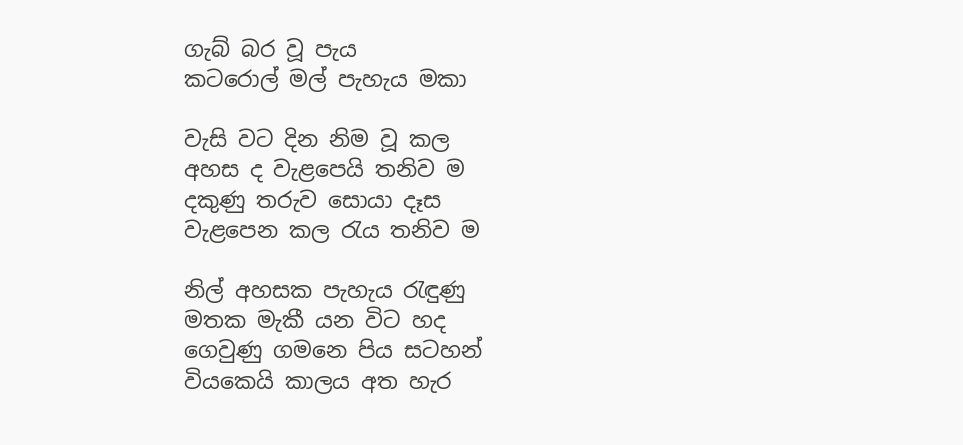ගැබ් බර වූ පැය
කටරොල් මල් පැහැය මකා

වැසි වට දින නිම වූ කල
අහස ද වැළපෙයි තනිව ම
දකුණු තරුව සොයා දෑස
වැළපෙන කල රැය තනිව ම

නිල් අහසක පැහැය රැඳුණු
මතක මැකී යන විට හද
ගෙවුණු ගමනෙ පිය සටහන්
වියකෙයි කාලය අත හැර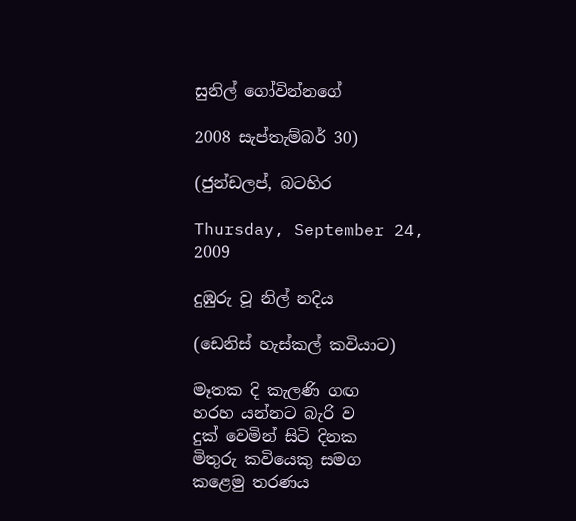සුනිල් ගෝවින්නගේ

2008 සැප්තැම්බර් 30)

(ජුන්ඩලප්, බටහිර

Thursday, September 24, 2009

දුඹුරු වූ නිල් නදිය

(ඩෙනිස් හැස්කල් කවියාට)

මෑතක දි කැලණි ගඟ
හරහ යන්නට බැරි ව
දුක් වෙමින් සිටි දිනක
මිතුරු කවියෙකු සමග
කළෙමු තරණය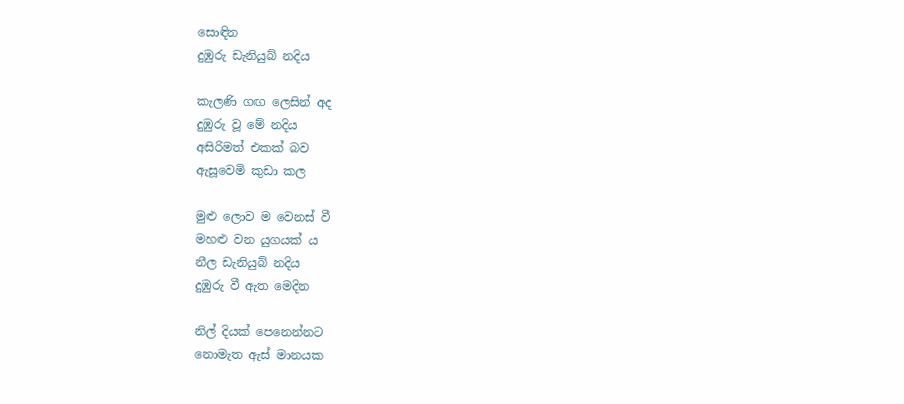සොඳින
දුඹුරු ඩැනියුබ් නදිය

කැලණි ගඟ ලෙසින් අද
දුඹුරු වූ මේ නදිය
අසිරිමත් එකක් බව
ඇසූවෙමි කුඩා කල

මුළු ලොව ම වෙනස් වී
මහළු වන යුගයක් ය
නීල ඩැනියුබ් නදිය
දුඹුරු වී ඇත මෙදින

නිල් දියක් පෙනෙන්නට
නොමැත ඇස් මානයක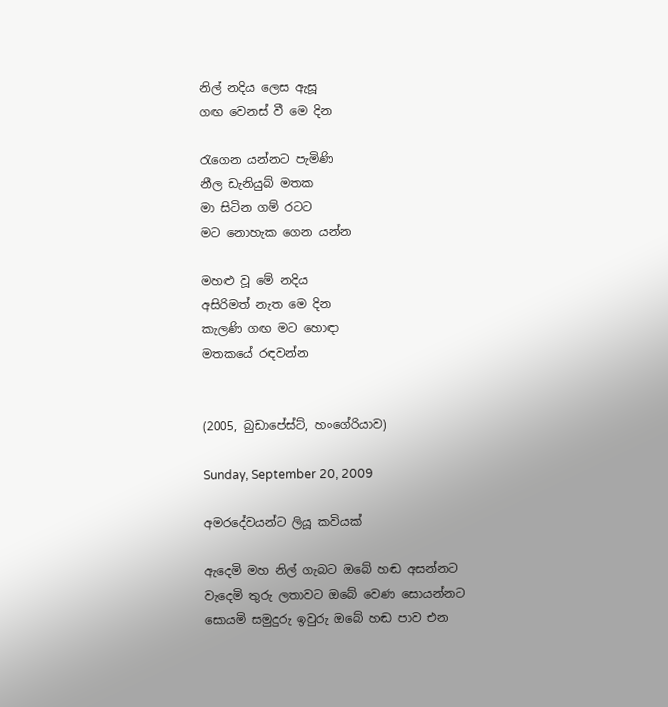නිල් නදිය ලෙස ඇසූ
ගඟ වෙනස් වී මෙ දින

රැගෙන යන්නට පැමිණි
නීල ඩැනියුබ් මතක
මා සිටින ගම් රටට
මට නොහැක ගෙන යන්න

මහළු වූ මේ නදිය
අසිරිමත් නැත මෙ දින
කැලණි ගඟ මට හොඳා
මතකයේ රඳවන්න


(2005, බුඩාපේස්ට්, හංගේරියාව)

Sunday, September 20, 2009

අමරදේවයන්ට ලියූ කවියක්

ඇදෙමි මහ නිල් ගැබට ඔබේ හඬ අසන්නට
වැදෙමි තුරු ලතාවට ඔබේ වෙණ සොයන්නට
සොයමි සමුදුරු ඉවුරු ඔබේ හඬ පාව එන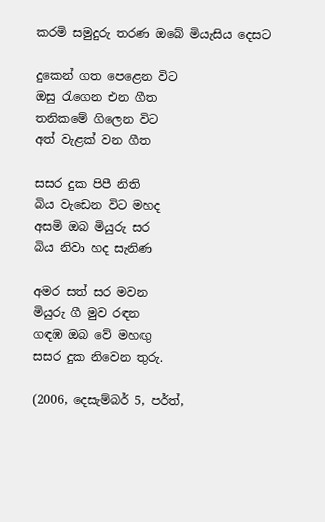කරමි සමුදුරු තරණ ඔබේ මියැසිය දෙසට

දුකෙන් ගත පෙළෙන විට
ඔසු රැගෙන එන ගීත
තනිකමේ ගිලෙන විට
අත් වැළක් වන ගීත

සසර දුක පිපී නිති
බිය වැඩෙන විට මහද
අසමි ඔබ මියුරු සර
බිය නිවා හද සැනිණ

අමර සත් සර මවන
මියුරු ගී මුව රඳන
ගඳඹ ඔබ වේ මහඟු
සසර දුක නිවෙන තුරු.

(2006, දෙසැම්බර් 5, පර්ත්,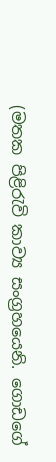(මතක පිළිරැවි කාව්‍ය සංග්‍රහයෙනි. ගොඩගේ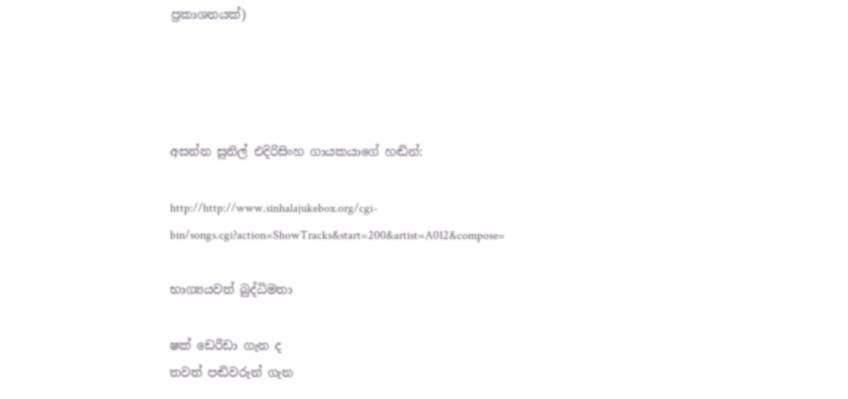ප්‍රකාශනයක්)




අසන්න සුනිල් එදිරිසිංහ ගායකයාගේ හඬින්:

http://http://www.sinhalajukebox.org/cgi-bin/songs.cgi?action=ShowTracks&start=200&artist=A012&compose=

භාග්‍යයවත් බුද්ධිමතා

ෂක් ඩෙරීඩා ගැන ද
තවත් පඬිවරුන් ගැන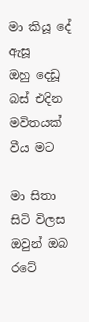මා කියූ දේ ඇසූ
ඔහු දෙඩූ බස් එදින
මවිතයක් වීය මට

මා සිතා සිටි විලස
ඔවුන් ඔබ රටේ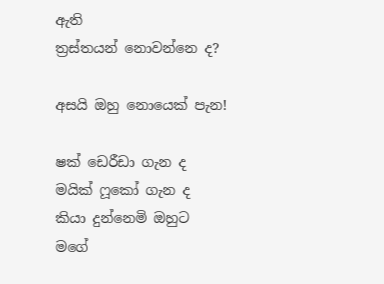ඇති
ත්‍රස්තයන් නොවන්නෙ ද?

අසයි ඔහු නොයෙක් පැන!

ෂක් ඩෙරීඩා ගැන ද
මයික් ෆූකෝ ගැන ද
කියා දුන්නෙමි ඔහුට
මගේ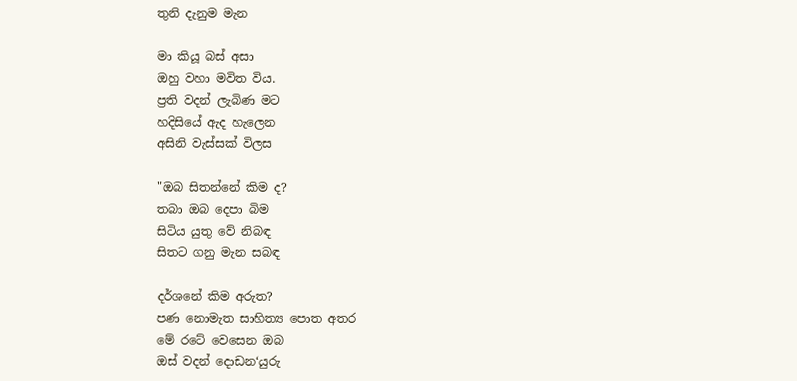තුනි දැනුම මැන

මා කියූ බස් අසා
ඔහු වහා මවිත විය.
ප්‍රති වදන් ලැබිණ මට
හදිසියේ ඇද හැලෙන
අසිනි වැස්සක් විලස

"ඔබ සිතන්නේ කිම ද?
තබා ඔබ දෙපා බිම
සිටිය යුතු වේ නිබඳ
සිතට ගනු මැන සබඳ

දර්ශනේ කිම අරුත?
පණ නොමැත සාහිත්‍ය පොත අතර
මේ රටේ වෙසෙන ඔබ
ඔස් වදන් දොඩන‘යුරු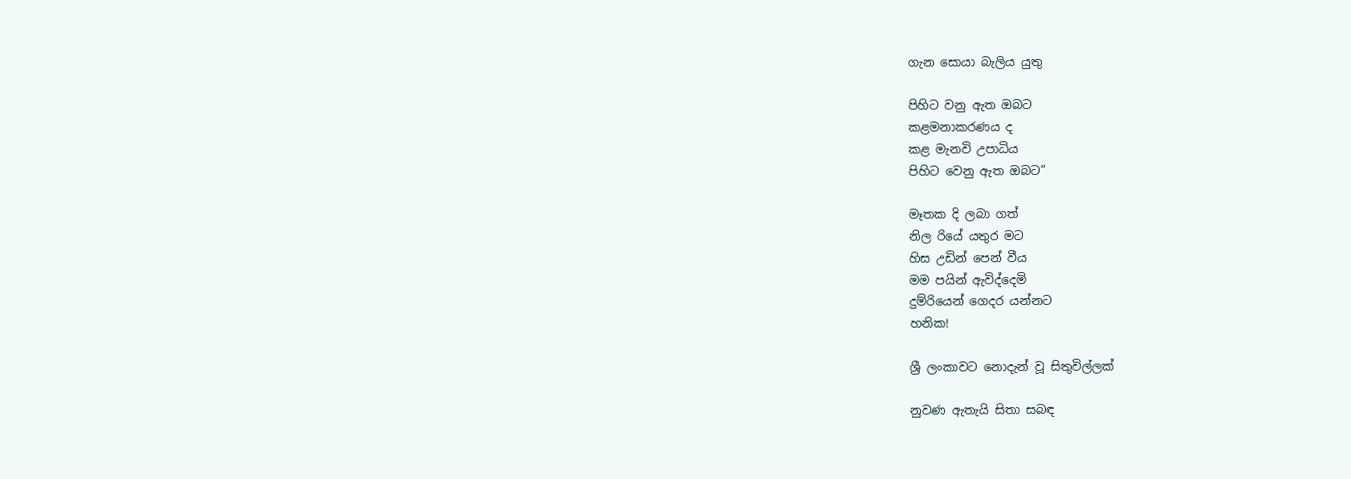ගැන සොයා බැලිය යුතු

පිහිට වනු ඇත ඔබට
කළමනාකරණය ද
කළ මැනවි උපාධිය
පිහිට වෙනු ඇත ඔබට”

මෑතක දි ලබා ගත්
නිල රියේ යතුර මට
හිස උඩින් පෙන් වීය
මම පයින් ඇවිද්දෙමි
දුම්රියෙන් ගෙදර යන්නට
හනික!

ශ්‍රී ලංකාවට නොදැන් වූ සිතුවිල්ලක්

නුවණ ඇතැයි සිතා සබඳ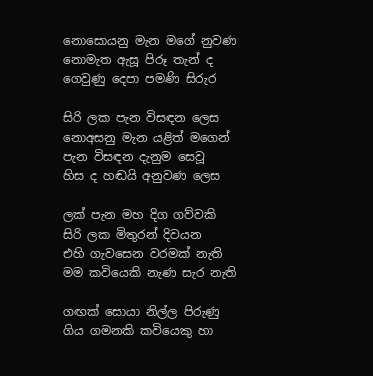නොසොයනු මැන මගේ නුවණ
නොමැත ඇසූ පිරූ තැන් ද
ගෙවුණු දෙපා පමණි සිරුර

සිරි ලක පැන විසඳන ලෙස
නොඅසනු මැන යළිත් මගෙන්
පැන විසඳන දැනුම සෙවූ
හිස ද හඬයි අනුවණ ලෙස

ලක් පැන මහ දිග ගව්වකි
සිරි ලක මිතුරන් දිවයන
එහි ගැවසෙන වරමක් නැති
මම කවියෙකි නැණ සැර නැති

ගඟක් සොයා නිල්ල පිරුණු
ගිය ගමනකි කවියෙකු හා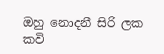ඔහු නොදනී සිරි ලක කවි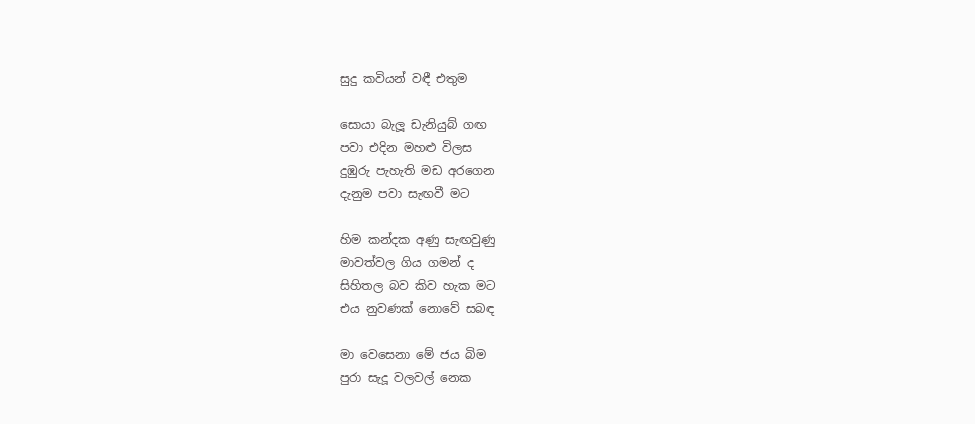සුදු කවියන් වඳී එතුම

සොයා බැලූ ඩැනියුබ් ගඟ
පවා එදින මහළු විලස
දුඹුරු පැහැති මඩ අරගෙන
දැනුම පවා සැඟවී මට

හිම කන්දක අණු සැඟවුණු
මාවත්වල ගිය ගමන් ද
සිහිතල බව කිව හැක මට
එය නුවණක් නොවේ සබඳ

මා වෙසෙනා මේ ජය බිම
පුරා සැදූ වලවල් නෙක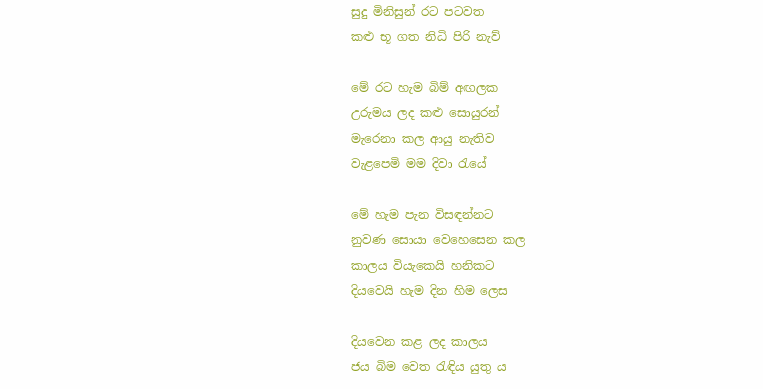සුදු මිනිසුන් රට පටවත
කළු භූ ගත නිධි පිරි නැව්

මේ රට හැම බිම් අඟලක
උරුමය ලද කළු සොයුරන්
මැරෙනා කල ආයු නැතිව
වැළපෙමි මම දිවා රැයේ

මේ හැම පැන විසඳන්නට
නුවණ සොයා වෙහෙසෙන කල
කාලය වියැකෙයි හනිකට
දියවෙයි හැම දින හිම ලෙස

දියවෙන කළ ලද කාලය
ජය බිම වෙත රැඳිය යුතු ය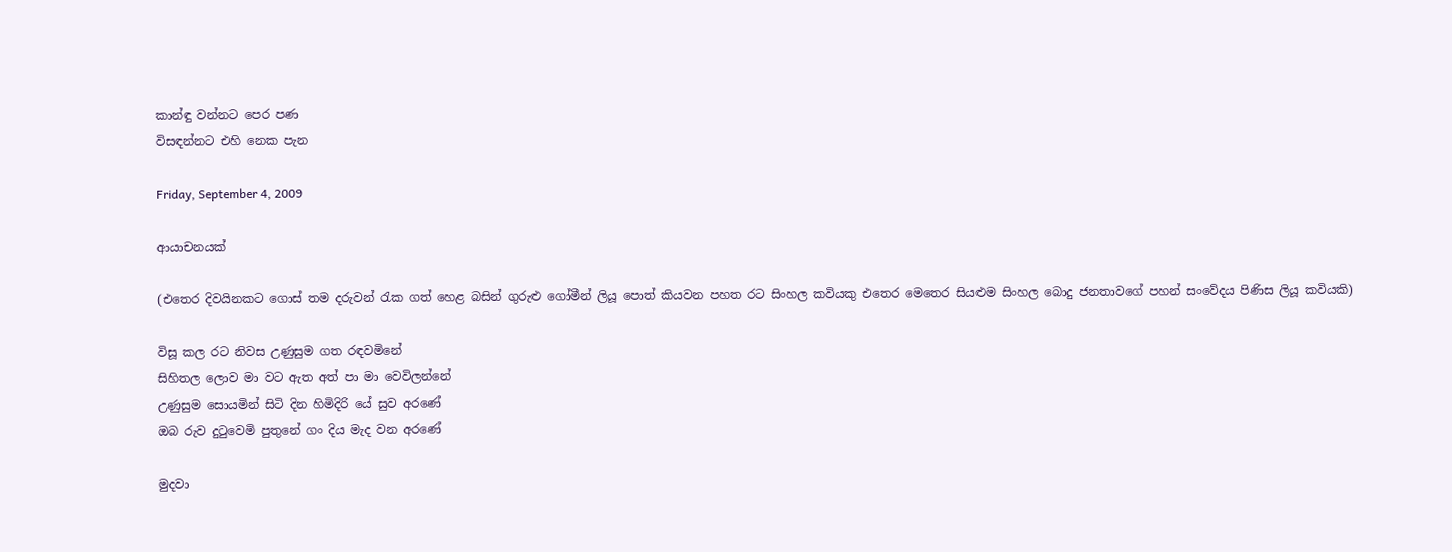කාන්ඳු වන්නට පෙර පණ
විසඳන්නට එහි නෙක පැන

Friday, September 4, 2009

ආයාචනයක්

(එතෙර දිවයිනකට ගොස් තම දරුවන් රැක ගත් හෙළ බසින් ගුරුළු ගෝමීන් ලියූ පොත් කියවන පහත රට සිංහල කවියකු එතෙර මෙතෙර සියළුම සිංහල බොදු ජනතාවගේ පහන් සංවේදය පිණිස ලියූ කවියකි)

විසූ කල රට නිවස උණුසුම ගත රඳවමිනේ
සිහිතල ලොව මා වට ඇත අත් පා මා වෙවිලන්නේ
උණුසුම සොයමින් සිටි දින හිමිදිරි යේ සුව අරණේ
ඔබ රුව දුටුවෙමි පුතුනේ ගං දිය මැද වන අරණේ

මුදවා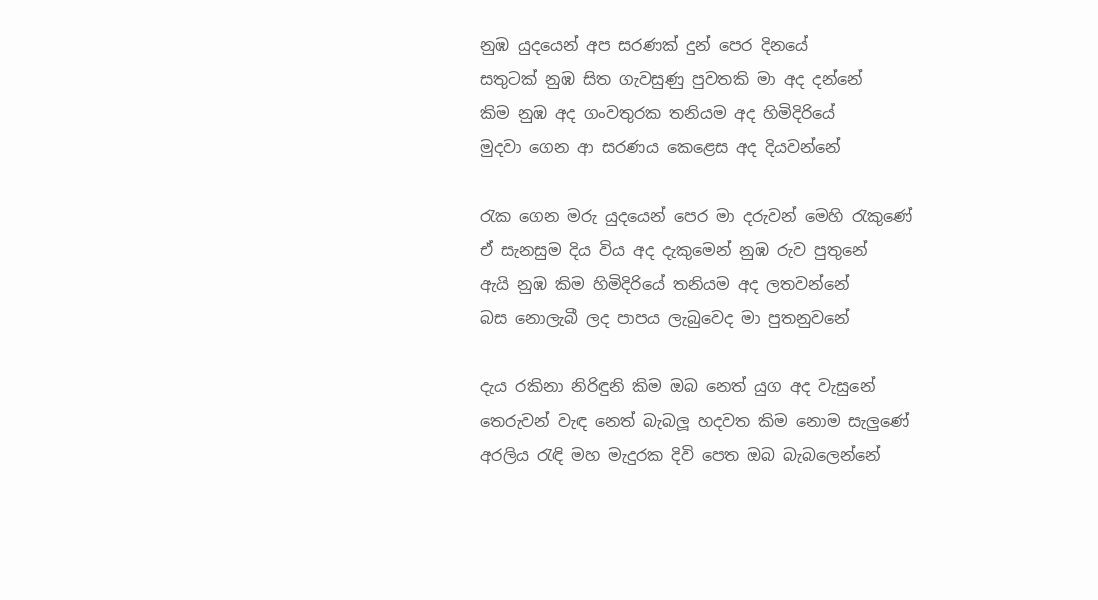නුඹ යුදයෙන් අප සරණක් දුන් පෙර දිනයේ
සතුටක් නුඹ සිත ගැවසුණු පුවතකි මා අද දන්නේ
කිම නුඹ අද ගංවතුරක තනියම අද හිමිදිරියේ
මුදවා ගෙන ආ සරණය කෙළෙස අද දියවන්නේ

රැක ගෙන මරු යුදයෙන් පෙර මා දරුවන් මෙහි රැකුණේ
ඒ සැනසුම දිය විය අද දැකුමෙන් නුඹ රුව පුතුනේ
ඇයි නුඹ කිම හිමිදිරියේ තනියම අද ලතවන්නේ
බස නොලැබී ලද පාපය ලැබුවෙද මා පුතනුවනේ

දැය රකිනා නිරිඳුනි කිම ඔබ නෙත් යුග අද වැසුනේ
තෙරුවන් වැඳ නෙත් බැබලූ හදවත කිම නොම සැලුණේ
අරලිය රැඳි මහ මැදුරක දිවි පෙත ඔබ බැබලෙන්නේ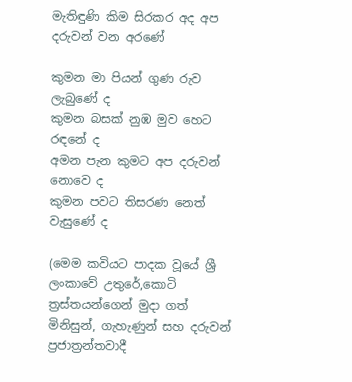මැතිඳුණි කිම සිරකර අද අප දරුවන් වන අරණේ

කුමන මා පියන් ගුණ රුව ලැබුණේ ද
කුමන බසක් නුඹ මුව හෙට රඳනේ ද
අමන පැන කුමට අප දරුවන් නොවෙ ද
කුමන පවට තිසරණ නෙත් වැසුණේ ද

(මෙම කවියට පාදක වූයේ ශ්‍රී ලංකාවේ උතුරේ,කොටි ත්‍රස්තයන්ගෙන් මුදා ගත් මිනිසුන්, ගැහැණුන් සහ දරුවන් ප්‍රජාත්‍රන්තවාදී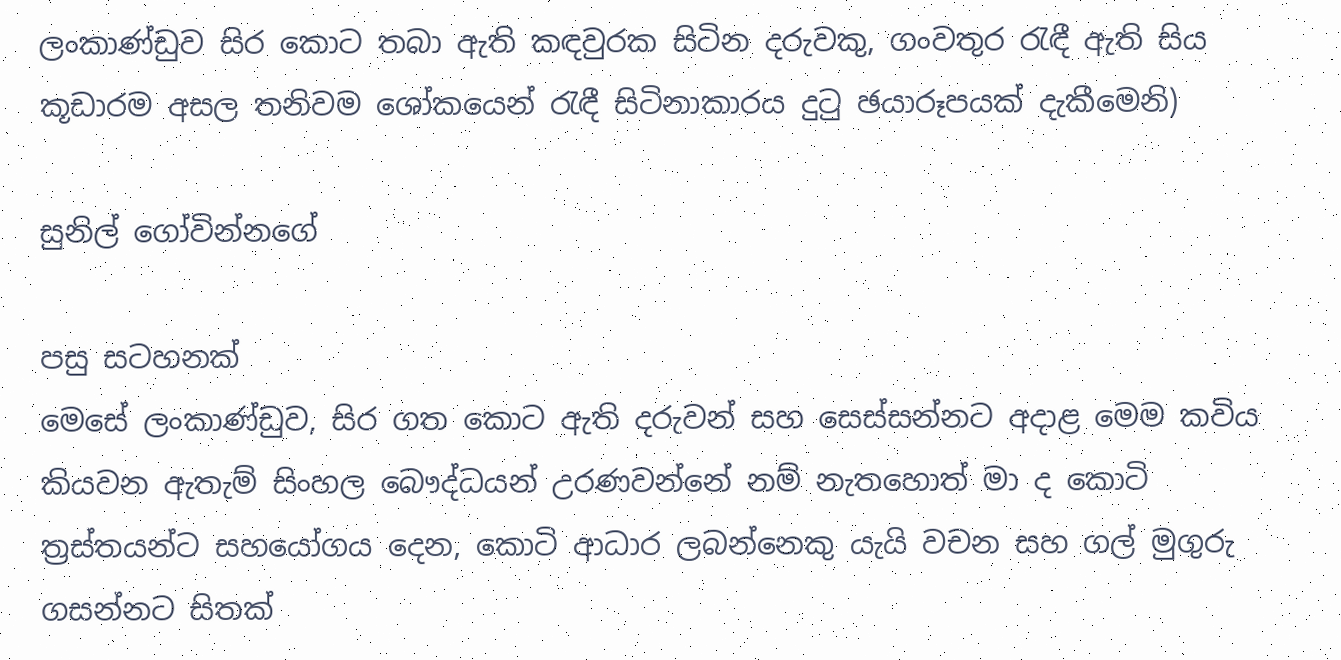ලංකාණ්ඩුව සිර කොට තබා ඇති කඳවුරක සිටින දරුවකු, ගංවතුර රැඳී ඇති සිය කූඩාරම අසල තනිවම ශෝකයෙන් රැඳී සිටිනාකාරය දුටු ඡයාරූපයක් දැකීමෙනි)

සුනිල් ගෝවින්නගේ

පසු සටහනක්
මෙසේ ලංකාණ්ඩුව, සිර ගත කොට ඇති දරුවන් සහ සෙස්සන්නට අදාළ මෙම කවිය කියවන ඇතැම් සිංහල බෞද්ධයන් උරණවන්නේ නම් නැතහොත් මා ද කොටි ත්‍රස්තයන්ට සහයෝගය දෙන, කොටි ආධාර ලබන්නෙකු යැයි වචන සහ ගල් මුගුරු ගසන්නට සිතක්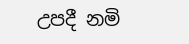උපදී නමි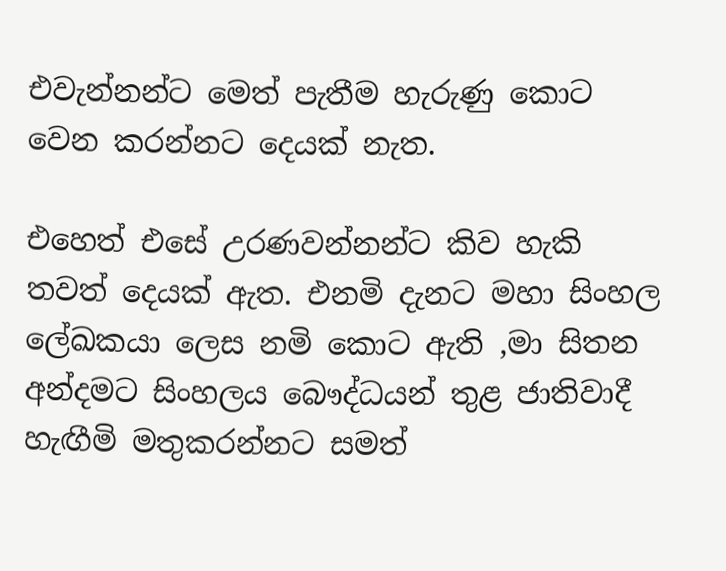එවැන්නන්ට මෙත් පැතීම හැරුණු කොට වෙන කරන්නට දෙයක් නැත.

එහෙත් එසේ උරණවන්නන්ට කිව හැකි තවත් දෙයක් ඇත. එනමි දැනට මහා සිංහල ලේඛකයා ලෙස නමි කොට ඇති ,මා සිතන අන්දමට සිංහලය බෞද්ධයන් තුළ ජාතිවාදී හැඟීමි මතුකරන්නට සමත්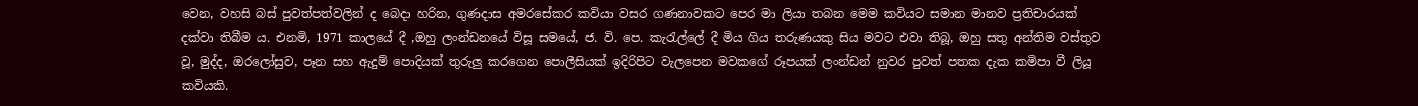වෙන, වහසි බස් පුවත්පත්වලින් ද බෙදා හරින, ගුණදාස අමරසේකර කවියා වසර ගණනාවකට පෙර මා ලියා තබන මෙම කවියට සමාන මානව ප්‍රතිචාරයක් දක්වා තිබීම ය. එනමි, 1971 කාලයේ දී ,ඔහු ලංන්ඩනයේ විසූ සමයේ, ජ. වි. පෙ. කැරැල්ලේ දී මිය ගිය තරුණයකු සිය මවට එවා තිබූ, ඔහු සතු අන්තිම වස්තුව වූ, මුද්ද, ඔරලෝසුව, පෑන සහ ඇදුම් පොදියක් තුරුලු කරගෙන පොලීසියක් ඉදිරිපිට වැලපෙන මවකගේ රූපයක් ලංන්ඩන් නුවර පුවත් පතක දැක කමිපා වී ලියූ කවියකි.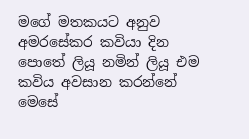මගේ මතකයට අනුව අමරසේකර කවියා දින පොතේ ලියූ නමින් ලියූ එම කවිය අවසාන කරන්නේ මෙසේ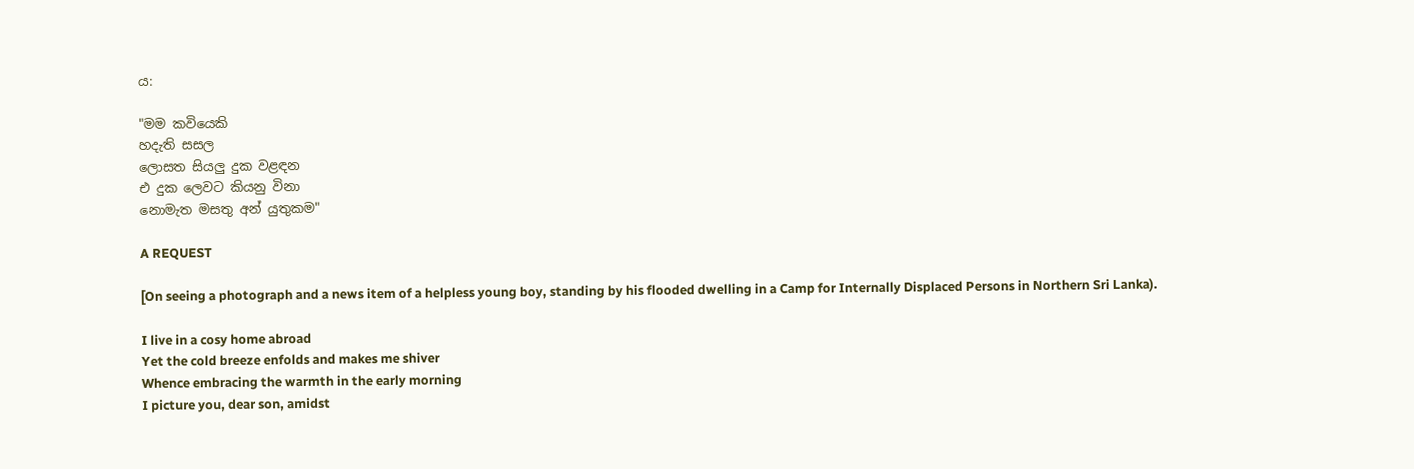ය:

"මම කවියෙකි
හදැති සසල
ලොසත සියලු දුක වළඳන
එ දුක ලෙවට කියනු විනා
නොමැත මසතු අන් යුතුකම"

A REQUEST

[On seeing a photograph and a news item of a helpless young boy, standing by his flooded dwelling in a Camp for Internally Displaced Persons in Northern Sri Lanka).

I live in a cosy home abroad
Yet the cold breeze enfolds and makes me shiver
Whence embracing the warmth in the early morning
I picture you, dear son, amidst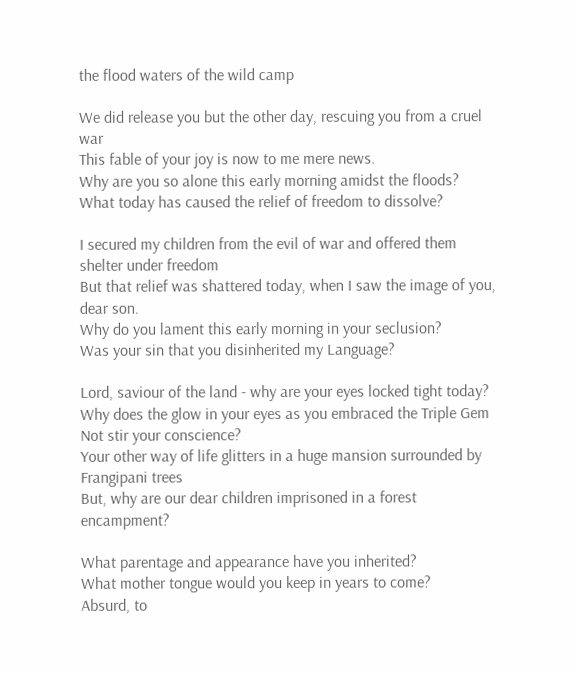the flood waters of the wild camp

We did release you but the other day, rescuing you from a cruel war
This fable of your joy is now to me mere news.
Why are you so alone this early morning amidst the floods?
What today has caused the relief of freedom to dissolve?

I secured my children from the evil of war and offered them shelter under freedom
But that relief was shattered today, when I saw the image of you, dear son.
Why do you lament this early morning in your seclusion?
Was your sin that you disinherited my Language?

Lord, saviour of the land - why are your eyes locked tight today?
Why does the glow in your eyes as you embraced the Triple Gem
Not stir your conscience?
Your other way of life glitters in a huge mansion surrounded by Frangipani trees
But, why are our dear children imprisoned in a forest encampment?

What parentage and appearance have you inherited?
What mother tongue would you keep in years to come?
Absurd, to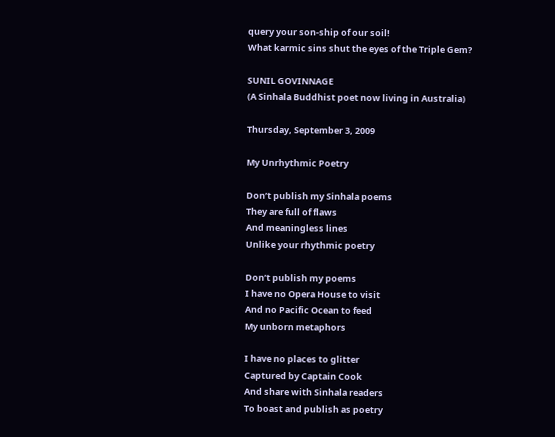query your son-ship of our soil!
What karmic sins shut the eyes of the Triple Gem?

SUNIL GOVINNAGE
(A Sinhala Buddhist poet now living in Australia)

Thursday, September 3, 2009

My Unrhythmic Poetry

Don’t publish my Sinhala poems
They are full of flaws
And meaningless lines
Unlike your rhythmic poetry

Don’t publish my poems
I have no Opera House to visit
And no Pacific Ocean to feed
My unborn metaphors

I have no places to glitter
Captured by Captain Cook
And share with Sinhala readers
To boast and publish as poetry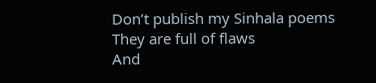Don’t publish my Sinhala poems
They are full of flaws
And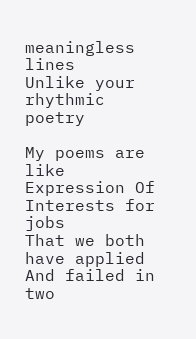meaningless lines
Unlike your rhythmic poetry

My poems are like
Expression Of Interests for jobs
That we both have applied
And failed in two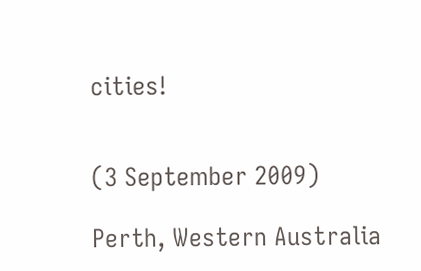cities!


(3 September 2009)

Perth, Western Australia